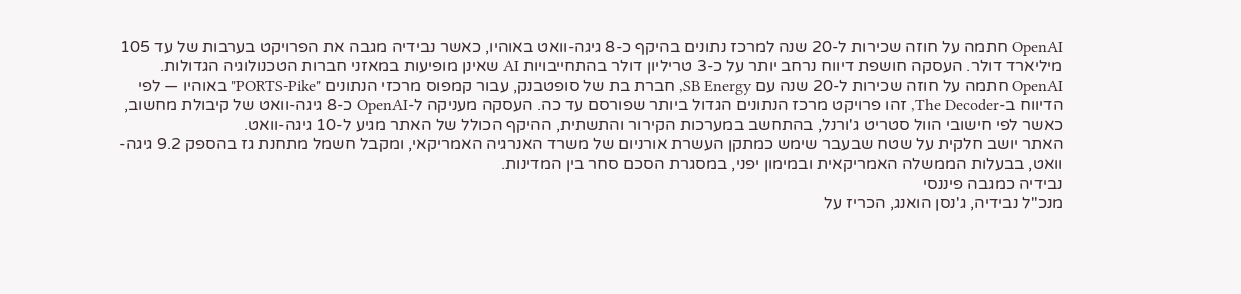OpenAI חתמה על חוזה שכירות ל-20 שנה למרכז נתונים בהיקף כ-8 גיגה-וואט באוהיו, כאשר נבידיה מגבה את הפרויקט בערבות של עד 105 מיליארד דולר. העסקה חושפת דיווח נרחב יותר על כ-3 טריליון דולר בהתחייבויות AI שאינן מופיעות במאזני חברות הטכנולוגיה הגדולות.
OpenAI חתמה על חוזה שכירות ל-20 שנה עם SB Energy, חברת בת של סופטבנק, עבור קמפוס מרכזי הנתונים "PORTS-Pike" באוהיו — לפי הדיווח ב-The Decoder, זהו פרויקט מרכז הנתונים הגדול ביותר שפורסם עד כה. העסקה מעניקה ל-OpenAI כ-8 גיגה-וואט של קיבולת מחשוב, כאשר לפי חישובי הוול סטריט ג'ורנל, בהתחשב במערכות הקירור והתשתית, ההיקף הכולל של האתר מגיע ל-10 גיגה-וואט.
האתר יושב חלקית על שטח שבעבר שימש כמתקן העשרת אורניום של משרד האנרגיה האמריקאי, ומקבל חשמל מתחנת גז בהספק 9.2 גיגה-וואט, בבעלות הממשלה האמריקאית ובמימון יפני, במסגרת הסכם סחר בין המדינות.
נבידיה כמגבה פיננסי
מנכ"ל נבידיה, ג'נסן הואנג, הכריז על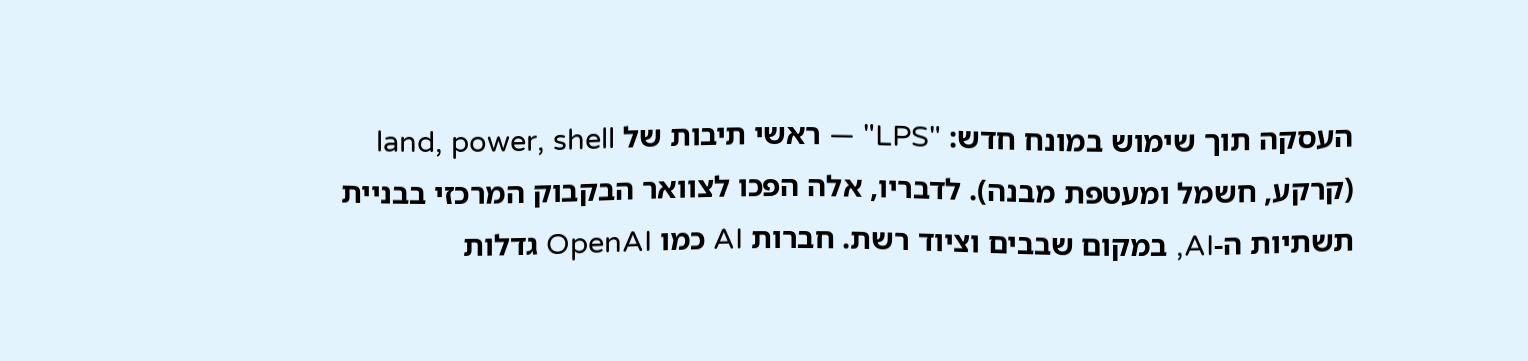העסקה תוך שימוש במונח חדש: "LPS" — ראשי תיבות של land, power, shell (קרקע, חשמל ומעטפת מבנה). לדבריו, אלה הפכו לצוואר הבקבוק המרכזי בבניית תשתיות ה-AI, במקום שבבים וציוד רשת. חברות AI כמו OpenAI גדלות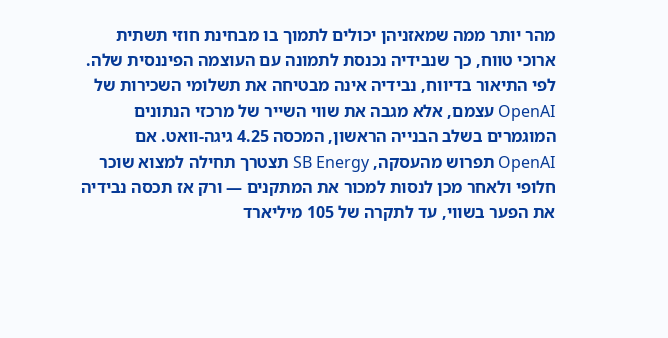מהר יותר ממה שמאזניהן יכולים לתמוך בו מבחינת חוזי תשתית ארוכי טווח, כך שנבידיה נכנסת לתמונה עם העוצמה הפיננסית שלה.
לפי התיאור בדיווח, נבידיה אינה מבטיחה את תשלומי השכירות של OpenAI עצמם, אלא מגבה את שווי השייר של מרכזי הנתונים המוגמרים בשלב הבנייה הראשון, המכסה 4.25 גיגה-וואט. אם OpenAI תפרוש מהעסקה, SB Energy תצטרך תחילה למצוא שוכר חלופי ולאחר מכן לנסות למכור את המתקנים — ורק אז תכסה נבידיה את הפער בשווי, עד לתקרה של 105 מיליארד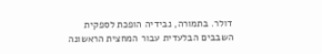דולר. בתמורה, נבידיה הופכת לספקית השבבים הבלעדית עבור המחצית הראשונה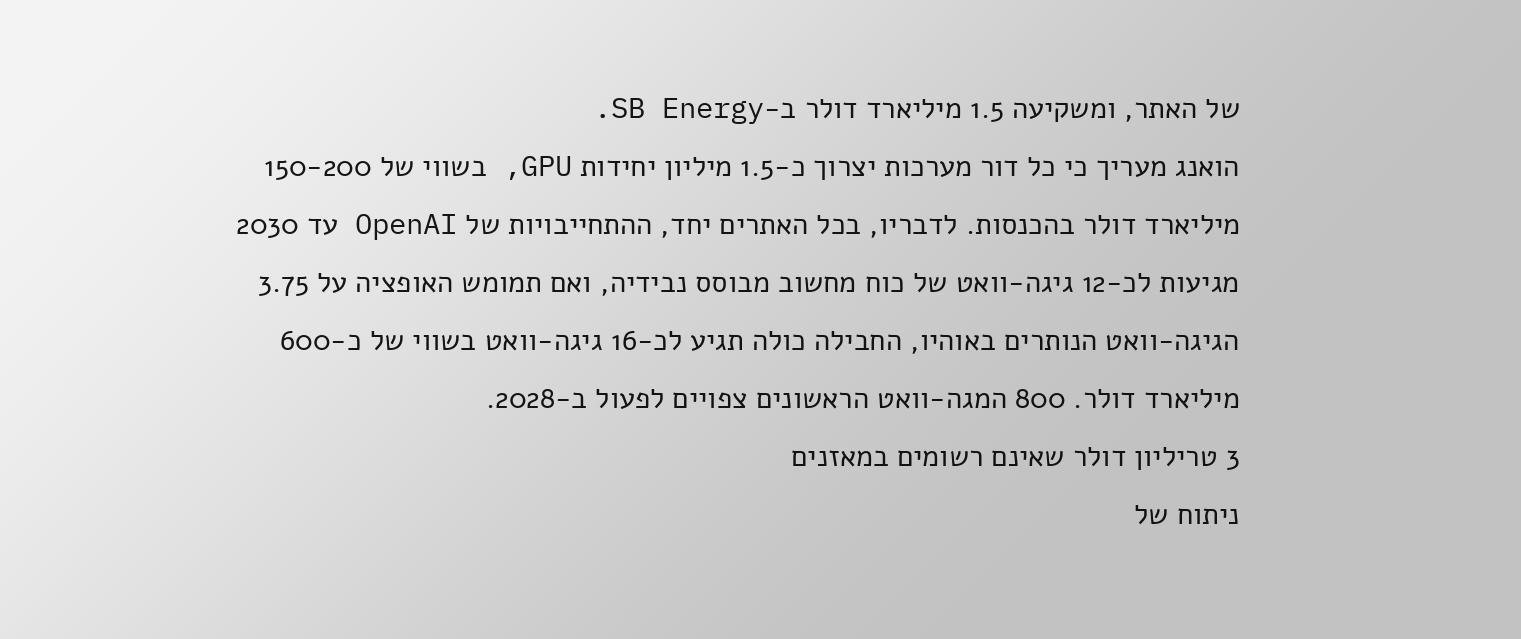של האתר, ומשקיעה 1.5 מיליארד דולר ב-SB Energy.
הואנג מעריך כי כל דור מערכות יצרוך כ-1.5 מיליון יחידות GPU, בשווי של 150-200 מיליארד דולר בהכנסות. לדבריו, בכל האתרים יחד, ההתחייבויות של OpenAI עד 2030 מגיעות לכ-12 גיגה-וואט של כוח מחשוב מבוסס נבידיה, ואם תמומש האופציה על 3.75 הגיגה-וואט הנותרים באוהיו, החבילה כולה תגיע לכ-16 גיגה-וואט בשווי של כ-600 מיליארד דולר. 800 המגה-וואט הראשונים צפויים לפעול ב-2028.
3 טריליון דולר שאינם רשומים במאזנים
ניתוח של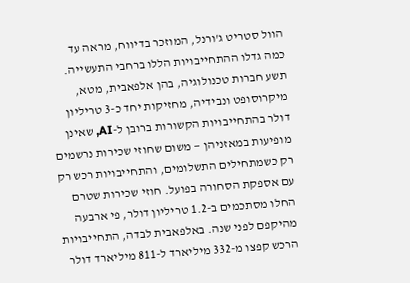הוול סטריט ג'ורנל, המוזכר בדיווח, מראה עד כמה גדלו ההתחייבויות הללו ברחבי התעשייה. תשע חברות טכנולוגיה, בהן אלפאבית, מטא, מיקרוסופט ונבידיה, מחזיקות יחד כ-3 טריליון דולר בהתחייבויות הקשורות ברובן ל-AI, שאינן מופיעות במאזניהן — משום שחוזי שכירות נרשמים רק כשמתחילים התשלומים, והתחייבויות רכש רק עם אספקת הסחורה בפועל. חוזי שכירות שטרם החלו מסתכמים ב-1.2 טריליון דולר, פי ארבעה מהיקפם לפני שנה. באלפאבית לבדה, התחייבויות הרכש קפצו מ-332 מיליארד ל-811 מיליארד דולר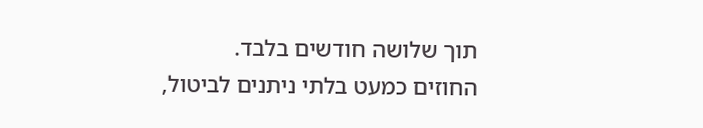תוך שלושה חודשים בלבד.
החוזים כמעט בלתי ניתנים לביטול,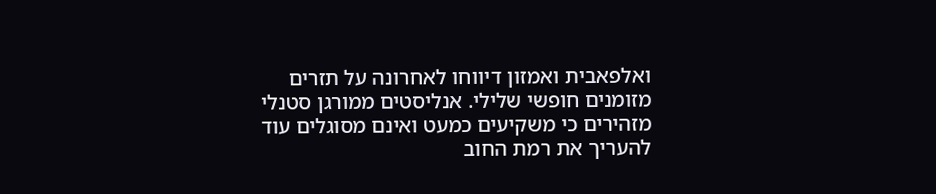ואלפאבית ואמזון דיווחו לאחרונה על תזרים מזומנים חופשי שלילי. אנליסטים ממורגן סטנלי מזהירים כי משקיעים כמעט ואינם מסוגלים עוד להעריך את רמת החוב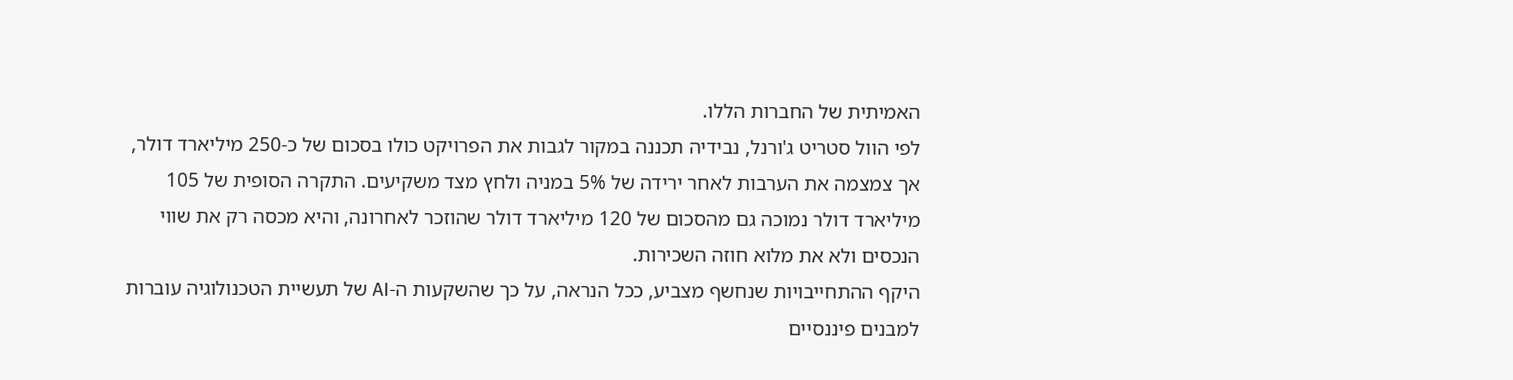האמיתית של החברות הללו.
לפי הוול סטריט ג'ורנל, נבידיה תכננה במקור לגבות את הפרויקט כולו בסכום של כ-250 מיליארד דולר, אך צמצמה את הערבות לאחר ירידה של 5% במניה ולחץ מצד משקיעים. התקרה הסופית של 105 מיליארד דולר נמוכה גם מהסכום של 120 מיליארד דולר שהוזכר לאחרונה, והיא מכסה רק את שווי הנכסים ולא את מלוא חוזה השכירות.
היקף ההתחייבויות שנחשף מצביע, ככל הנראה, על כך שהשקעות ה-AI של תעשיית הטכנולוגיה עוברות למבנים פיננסיים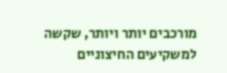מורכבים יותר ויותר, שקשה למשקיעים החיצוניים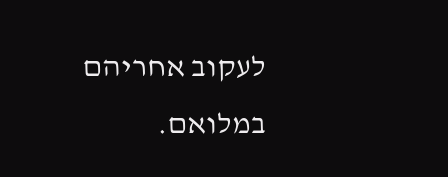לעקוב אחריהם במלואם.